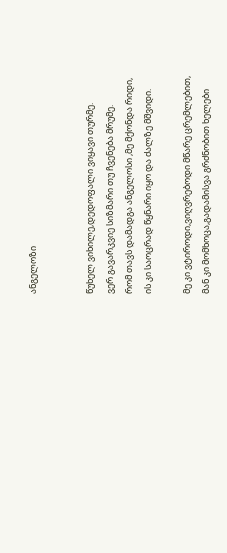ანგელოზი


წუხელ ვიხილე,დედოფალი ვიყავი თურმე.
ვერ გავარკვიე სიზმარი თუ ჩვენება მრუმე.
რომ თავს დამადგა ანგელოსი ,მე მქონდა რიდი,
ის კი საოცრად წყნარი იყო და ძალზე მშვიდი.

მე კი ვტიროდი,ვიღვრებოდი მწარე ცრემლებით,
მან კი მომხოცა,გადამისვა გრძნობით ხელები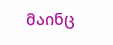მაინც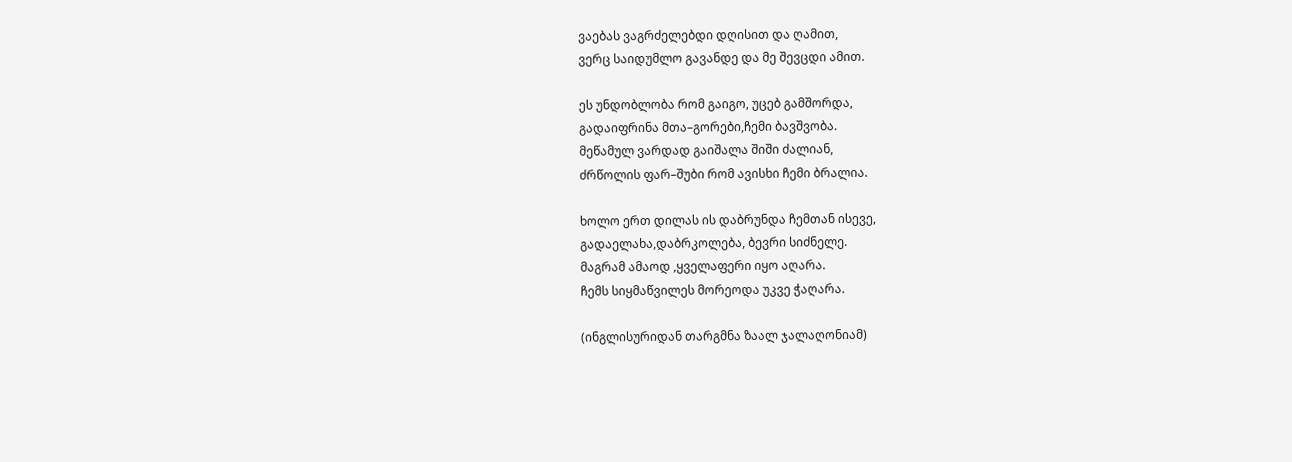ვაებას ვაგრძელებდი დღისით და ღამით,
ვერც საიდუმლო გავანდე და მე შევცდი ამით.

ეს უნდობლობა რომ გაიგო, უცებ გამშორდა,
გადაიფრინა მთა–გორები,ჩემი ბავშვობა.
მეწამულ ვარდად გაიშალა შიში ძალიან,
ძრწოლის ფარ–შუბი რომ ავისხი ჩემი ბრალია.

ხოლო ერთ დილას ის დაბრუნდა ჩემთან ისევე,
გადაელახა,დაბრკოლება, ბევრი სიძნელე.
მაგრამ ამაოდ ,ყველაფერი იყო აღარა.
ჩემს სიყმაწვილეს მორეოდა უკვე ჭაღარა.

(ინგლისურიდან თარგმნა ზაალ ჯალაღონიამ)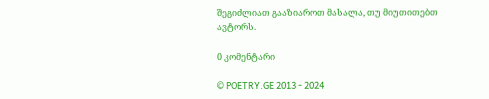შეგიძლიათ გააზიაროთ მასალა, თუ მიუთითებთ ავტორს.

0 კომენტარი

© POETRY.GE 2013 - 2024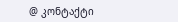@ კონტაქტი